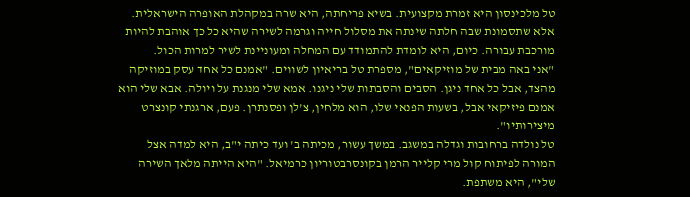טל מלכינסון היא זמרת מקצועית. בשיא פריחתה, היא שרה במקהלת האופרה הישראלית. אלא שתסמונת שבה חלתה שינתה את מסלול חייה וגרמה לשירה שהיא כל כך אוהבת להיות מורכבת עבורה. כיום, היא לומדת להתמודד עם המחלה ומעוניינת לשיר למרות הכול.
"אני באה מבית של מוזיקאים", מספרת טל בריאיון לשווים. "אמנם כל אחד עסק במוזיקה מהצד, אבל כל אחד ניגן. הסבים והסבתות שלי ניגנו. אמא שלי מנגנת על ויולה. אבא שלי הוא אמנם פיזיקאי אבל, בשעות הפנאי שלו, הוא מלחין, צ'לן ופסנתרן. פעם, ארגנתי קונצרט מיצירותיו".
טל נולדה ברחובות וגדלה במשגב. במשך עשור, מכיתה ב' ועד כיתה י"ב, היא למדה אצל המורה לפיתוח קול מרי קלייר הרמן בקונסרבטוריון כרמיאל. "היא הייתה מלאך השירה שלי", היא משתפת.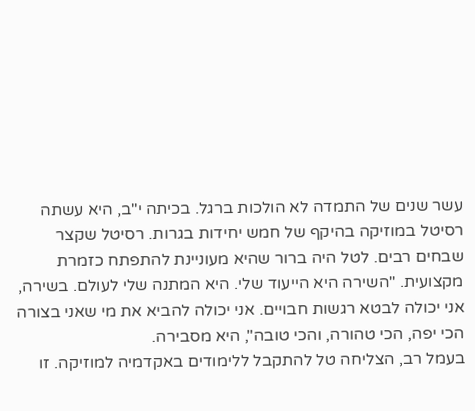עשר שנים של התמדה לא הולכות ברגל. בכיתה י"ב, היא עשתה רסיטל במוזיקה בהיקף של חמש יחידות בגרות. רסיטל שקצר שבחים רבים. לטל היה ברור שהיא מעוניינת להתפתח כזמרת מקצועית. "השירה היא הייעוד שלי. היא המתנה שלי לעולם. בשירה, אני יכולה לבטא רגשות חבויים. אני יכולה להביא את מי שאני בצורה הכי יפה, הכי טהורה, והכי טובה", היא מסבירה.
בעמל רב, הצליחה טל להתקבל ללימודים באקדמיה למוזיקה. זו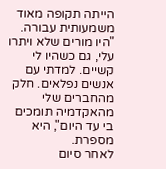הייתה תקופה מאוד משמעותית עבורה. "היו מורים שלא ויתרו עלי, גם כשהיו לי קשיים. למדתי עם אנשים נפלאים. חלק מהחברים שלי מהאקדמיה תומכים בי עד היום", היא מספרת.
לאחר סיום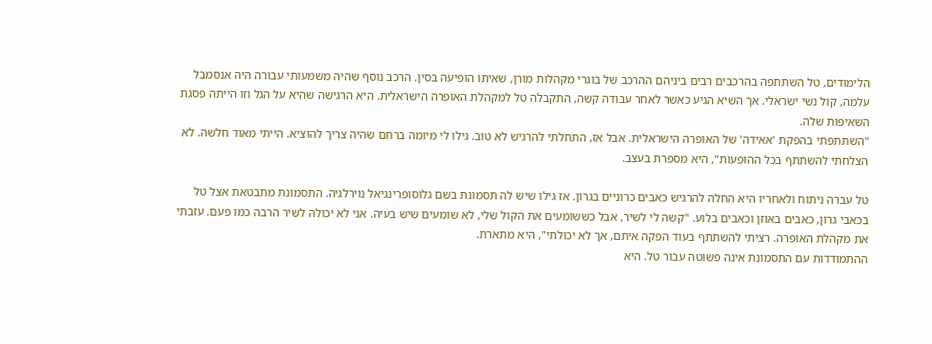הלימודים, טל השתתפה בהרכבים רבים ביניהם ההרכב של בוגרי מקהלות מורן, שאיתו הופיעה בסין. הרכב נוסף שהיה משמעותי עבורה היה אנסמבל עלמה, קול נשי ישראלי. אך השיא הגיע כאשר לאחר עבודה קשה, התקבלה טל למקהלת האופרה הישראלית. היא הרגישה שהיא על הגל וזו הייתה פסגת השאיפות שלה.
"השתתפתי בהפקת 'אאידה' של האופרה הישראלית. אבל אז, התחלתי להרגיש לא טוב. גילו לי מיומה ברחם שהיה צריך להוציא. הייתי מאוד חלשה. לא הצלחתי להשתתף בכל ההופעות", היא מספרת בעצב.

טל עברה ניתוח ולאחריו היא החלה להרגיש כאבים כרוניים בגרון. אז גילו שיש לה תסמונת בשם גלוסופרינגיאל נוירלגיה. התסמונת מתבטאת אצל טל בכאבי גרון, כאבים באוזן וכאבים בלוע. "קשה לי לשיר, אבל כששומעים את הקול שלי, לא שומעים שיש בעיה. אני לא יכולה לשיר הרבה כמו פעם. עזבתי את מקהלת האופרה. רציתי להשתתף בעוד הפקה איתם, אך לא יכולתי", היא מתארת.
ההתמודדות עם התסמונת אינה פשוטה עבור טל. היא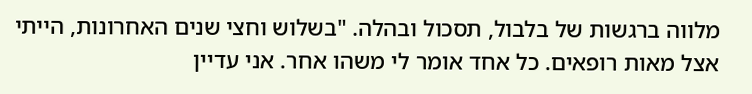מלווה ברגשות של בלבול, תסכול ובהלה. "בשלוש וחצי שנים האחרונות, הייתי אצל מאות רופאים. כל אחד אומר לי משהו אחר. אני עדיין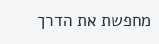מחפשת את הדרך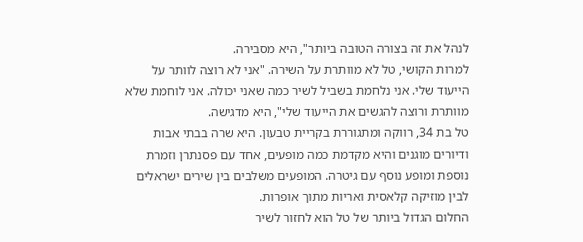לנהל את זה בצורה הטובה ביותר", היא מסבירה.
למרות הקושי, טל לא מוותרת על השירה. "אני לא רוצה לוותר על הייעוד שלי. אני נלחמת בשביל לשיר כמה שאני יכולה. אני לוחמת שלא מוותרת ורוצה להגשים את הייעוד שלי", היא מדגישה.
טל בת 34, רווקה ומתגוררת בקריית טבעון. היא שרה בבתי אבות ודיורים מוגנים והיא מקדמת כמה מופעים, אחד עם פסנתרן וזמרת נוספת ומופע נוסף עם גיטרה. המופעים משלבים בין שירים ישראלים לבין מוזיקה קלאסית ואריות מתוך אופרות.
החלום הגדול ביותר של טל הוא לחזור לשיר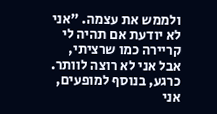ולממש את עצמה. "אני לא יודעת אם תהיה לי קריירה כמו שרציתי, אבל אני לא רוצה לוותר. כרגע, בנוסף למופעים, אני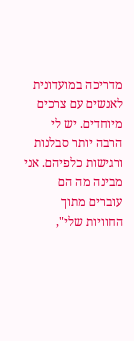מדריכה במועדונית לאנשים עם צרכים מיוחדים. יש לי הרבה יותר סבלנות ורגישות כלפיהם. אני מבינה מה הם עוברים מתוך החוויות שלי",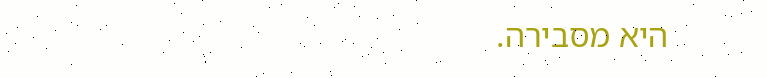היא מסבירה.